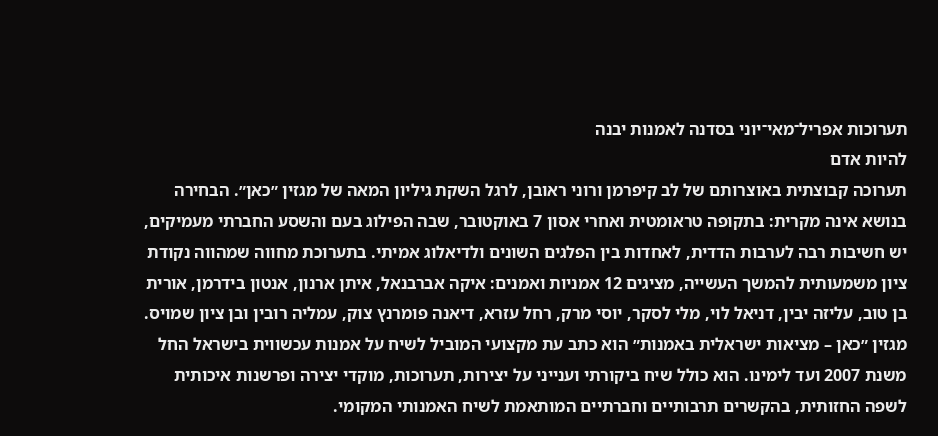תערוכות אפריל־מאי־יוני בסדנה לאמנות יבנה
להיות אדם
תערוכה קבוצתית באוצרותם של לב קיפרמן ורוני ראובן, לרגל השקת גיליון המאה של מגזין ״כאן״. הבחירה בנושא אינה מקרית: בתקופה טראומטית ואחרי אסון 7 באוקטובר, שבה הפילוג בעם והשסע החברתי מעמיקים, יש חשיבות רבה לערבות הדדית, לאחדות בין הפלגים השונים ולדיאלוג אמיתי. בתערוכת מחווה שמהווה נקודת ציון משמעותית להמשך העשייה, מציגים 12 אמניות ואמנים: איקה אברבנאל, איתן ארנון, אנטון בידרמן, אורית בן טוב, עליזה יבין, דניאל לוי, מלי לסקר, יוסי מרק, רחל עזרא, דיאנה פומרנץ צוק, עמליה רובין ובן ציון שמויס.
מגזין ״כאן – מציאות ישראלית באמנות״ הוא כתב עת מקצועי המוביל לשיח על אמנות עכשווית בישראל החל משנת 2007 ועד לימינו. הוא כולל שיח ביקורתי וענייני על יצירות, תערוכות, מוקדי יצירה ופרשנות איכותית לשפה החזותית, בהקשרים תרבותיים וחברתיים המותאמת לשיח האמנותי המקומי.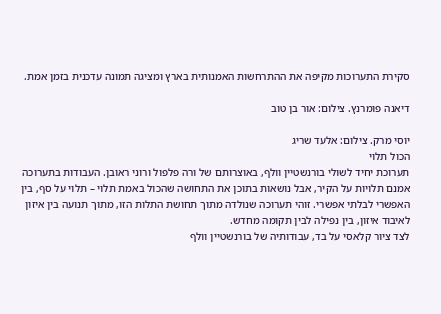סקירת התערוכות מקיפה את ההתרחשות האמנותית בארץ ומציגה תמונה עדכנית בזמן אמת.

דיאנה פומרנץ. צילום: אור בן טוב

יוסי מרק. צילום: אלעד שריג
הכול תלוי
תערוכת יחיד לשולי בורנשטיין וולף, באוצרותם של ורה פלפול ורוני ראובן. העבודות בתערוכה אמנם תלויות על הקיר, אבל נושאות בתוכן את התחושה שהכול באמת תלוי – תלוי על סף, בין האפשרי לבלתי אפשרי. זוהי תערוכה שנולדה מתוך תחושת התלות הזו, מתוך תנועה בין איזון לאיבוד איזון, בין נפילה לבין תקומה מחדש.
לצד ציור קלאסי על בד, עבודותיה של בורנשטיין וולף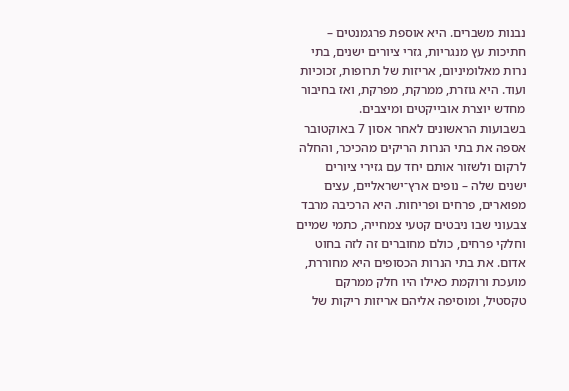נבנות משברים. היא אוספת פרגמנטים – חתיכות עץ מנגריות, גזרי ציורים ישנים, בתי נרות מאלומיניום, אריזות של תרופות, זכוכיות ועוד. היא גוזרת, ממרקת, מפרקת, ואז בחיבור מחדש יוצרת אובייקטים ומיצבים.
בשבועות הראשונים לאחר אסון 7 באוקטובר אספה את בתי הנרות הריקים מהכיכר, והחלה לרקום ולשזור אותם יחד עם גזירי ציורים ישנים שלה – נופים ארץ־ישראליים, עצים מפוארים, פרחים ופריחות. היא הרכיבה מרבד צבעוני שבו ניבטים קטעי צמחייה, כתמי שמיים וחלקי פרחים, כולם מחוברים זה לזה בחוט אדום. את בתי הנרות הכסופים היא מחוררת, מועכת ורוקמת כאילו היו חלק ממרקם טקסטיל, ומוסיפה אליהם אריזות ריקות של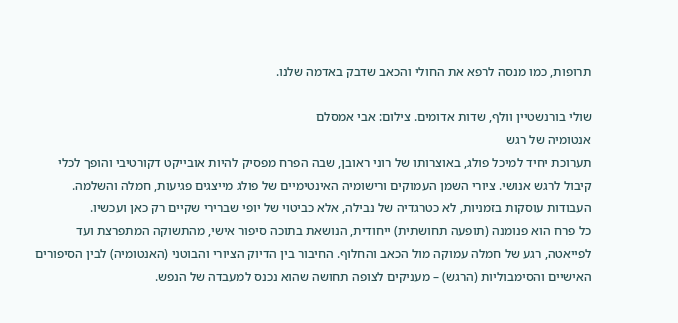תרופות, כמו מנסה לרפא את החולי והכאב שדבק באדמה שלנו.

שולי בורנשטיין וולף, שדות אדומים. צילום: אבי אמסלם
אנטומיה של רגש
תערוכת יחיד למיכל פולג, באוצרותו של רוני ראובן, שבה הפרח מפסיק להיות אובייקט דקורטיבי והופך לכלי קיבול לרגש אנושי. ציורי השמן העמוקים ורישומיה האינטימיים של פולג מייצגים פגיעות, חמלה והשלמה. העבודות עוסקות בזמניות, לא כטרגדיה של נבילה, אלא כביטוי של יופי שברירי שקיים רק כאן ועכשיו.
כל פרח הוא פנומנה (תופעה תחושתית) ייחודית, הנושאת בתוכה סיפור אישי, מהתשוקה המתפרצת ועד לפייאטה, רגע של חמלה עמוקה מול הכאב והחלוף. החיבור בין הדיוק הציורי והבוטני (האנטומיה) לבין הסיפורים האישיים והסימבוליות (הרגש) – מעניקים לצופה תחושה שהוא נכנס למעבדה של הנפש.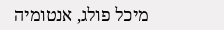מיכל פולג, אנטומיה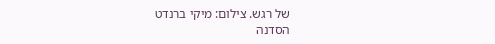של רגש. צילום: מיקי ברנדט
הסדנה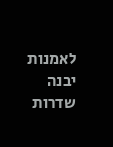לאמנות יבנה
שדרות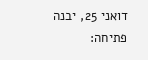דואני 25, יבנה
פתיחה: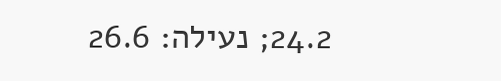24.2; נעילה: 26.6